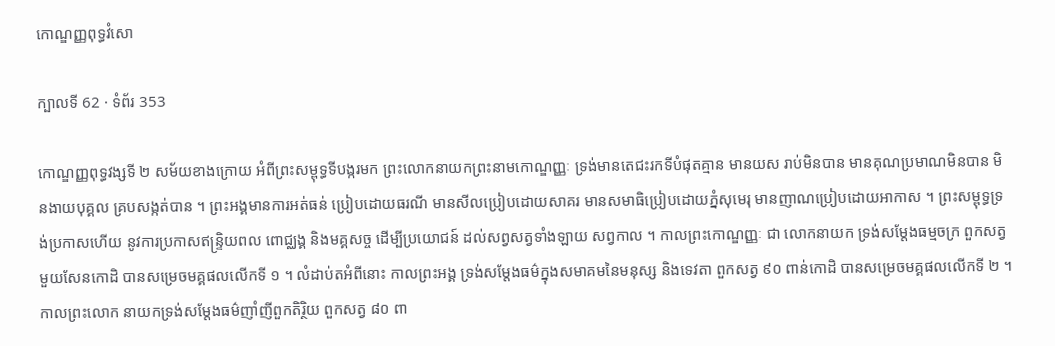កោណ្ឌញ្ញពុទ្ធវំសោ

ក្បាលទី 62 · ទំព័រ 353

កោណ្ឌញ្ញពុទ្ធវង្សទី ២ សម័យខាងក្រោយ អំពីព្រះសម្ពុទ្ធទីបង្ករមក ព្រះលោកនាយកព្រះនាមកោណ្ឌញ្ញៈ ទ្រង់មានតេជះរកទីបំផុតគ្មាន មានយស រាប់មិនបាន មានគុណប្រមាណមិនបាន មិនងាយបុគ្គល គ្របសង្កត់បាន ។ ព្រះអង្គមានការអត់ធន់ ប្រៀបដោយធរណី មានសីលប្រៀបដោយសាគរ មានសមាធិប្រៀបដោយភ្នំសុមេរុ មានញាណប្រៀបដោយអាកាស ។ ព្រះសម្ពុទ្ធទ្រង់ប្រកាសហើយ នូវការប្រកាសឥន្ទ្រិយពល ពោជ្ឈង្គ និងមគ្គសច្ច ដើម្បីប្រយោជន៍ ដល់សព្វសត្វទាំងឡាយ សព្វកាល ។ កាលព្រះកោណ្ឌញ្ញៈ ជា លោកនាយក ទ្រង់សម្តែងធម្មចក្រ ពួកសត្វមួយសែនកោដិ បានសម្រេចមគ្គផលលើកទី ១ ។ លំដាប់តអំពីនោះ កាលព្រះអង្គ ទ្រង់សម្តែងធម៌ក្នុងសមាគមនៃមនុស្ស និងទេវតា ពួកសត្វ ៩០ ពាន់កោដិ បានសម្រេចមគ្គផលលើកទី ២ ។ កាលព្រះលោក នាយកទ្រង់សម្តែងធម៌ញាំញីពួកតិរ្ថិយ ពួកសត្វ ៨០ ពា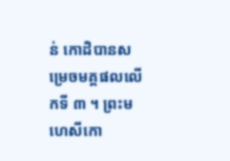ន់ កោដិបានសម្រេចមគ្គផលលើកទី ៣ ។ ព្រះមហេសីកោ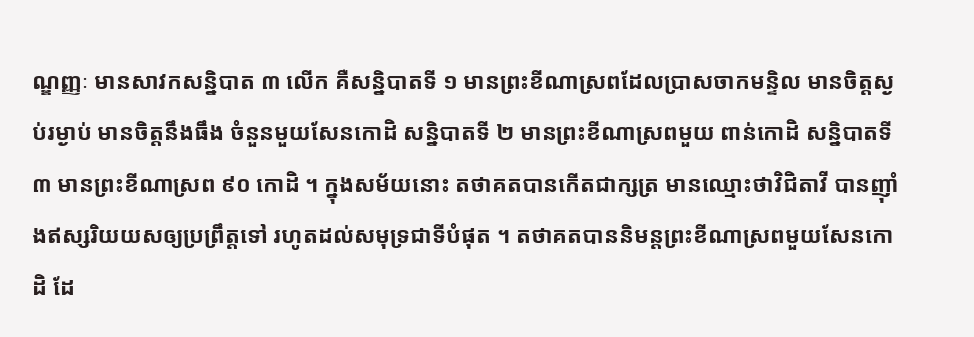ណ្ឌញ្ញៈ មានសាវកសន្និបាត ៣ លើក គឺសន្និបាតទី ១ មានព្រះខីណាស្រពដែលប្រាសចាកមន្ទិល មានចិត្តស្ងប់រម្ងាប់ មានចិត្តនឹងធឹង ចំនួនមួយសែនកោដិ សន្និបាតទី ២ មានព្រះខីណាស្រពមួយ ពាន់កោដិ សន្និបាតទី ៣ មានព្រះខីណាស្រព ៩០ កោដិ ។ ក្នុងសម័យនោះ តថាគតបានកើតជាក្សត្រ មានឈ្មោះថាវិជិតាវី បានញ៉ាំងឥស្សរិយយសឲ្យប្រព្រឹត្តទៅ រហូតដល់សមុទ្រជាទីបំផុត ។ តថាគតបាននិមន្តព្រះខីណាស្រពមួយសែនកោដិ ដែ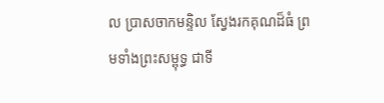ល ប្រាសចាកមន្ទិល ស្វែងរកគុណដ៏ធំ ព្រមទាំងព្រះសម្ពុទ្ធ ជាទី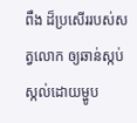ពឹង ដ៏ប្រសើររបស់សត្វលោក ឲ្យឆាន់ស្កប់ស្កល់ដោយម្ហូប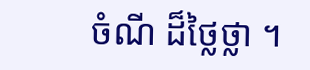ចំណី ដ៏ថ្លៃថ្លា ។